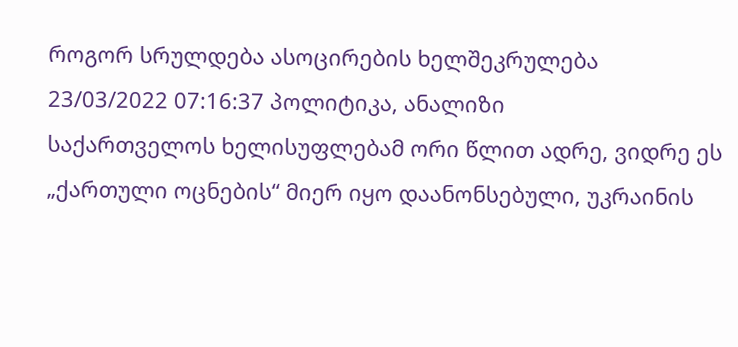როგორ სრულდება ასოცირების ხელშეკრულება
23/03/2022 07:16:37 პოლიტიკა, ანალიზი
საქართველოს ხელისუფლებამ ორი წლით ადრე, ვიდრე ეს „ქართული ოცნების“ მიერ იყო დაანონსებული, უკრაინის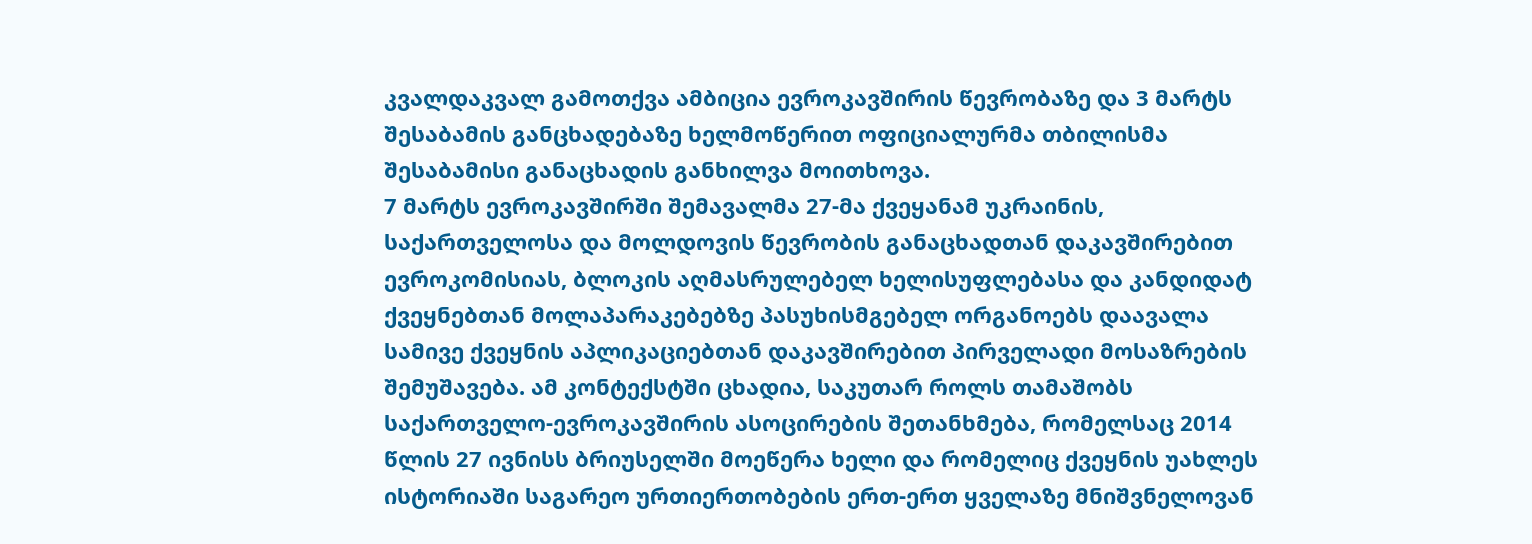კვალდაკვალ გამოთქვა ამბიცია ევროკავშირის წევრობაზე და 3 მარტს შესაბამის განცხადებაზე ხელმოწერით ოფიციალურმა თბილისმა შესაბამისი განაცხადის განხილვა მოითხოვა.
7 მარტს ევროკავშირში შემავალმა 27-მა ქვეყანამ უკრაინის, საქართველოსა და მოლდოვის წევრობის განაცხადთან დაკავშირებით ევროკომისიას, ბლოკის აღმასრულებელ ხელისუფლებასა და კანდიდატ ქვეყნებთან მოლაპარაკებებზე პასუხისმგებელ ორგანოებს დაავალა სამივე ქვეყნის აპლიკაციებთან დაკავშირებით პირველადი მოსაზრების შემუშავება. ამ კონტექსტში ცხადია, საკუთარ როლს თამაშობს საქართველო-ევროკავშირის ასოცირების შეთანხმება, რომელსაც 2014 წლის 27 ივნისს ბრიუსელში მოეწერა ხელი და რომელიც ქვეყნის უახლეს ისტორიაში საგარეო ურთიერთობების ერთ-ერთ ყველაზე მნიშვნელოვან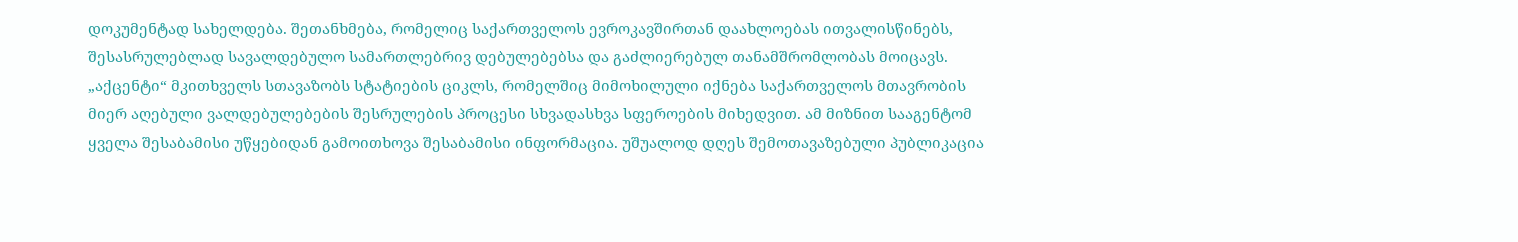დოკუმენტად სახელდება. შეთანხმება, რომელიც საქართველოს ევროკავშირთან დაახლოებას ითვალისწინებს, შესასრულებლად სავალდებულო სამართლებრივ დებულებებსა და გაძლიერებულ თანამშრომლობას მოიცავს.
„აქცენტი“ მკითხველს სთავაზობს სტატიების ციკლს, რომელშიც მიმოხილული იქნება საქართველოს მთავრობის მიერ აღებული ვალდებულებების შესრულების პროცესი სხვადასხვა სფეროების მიხედვით. ამ მიზნით სააგენტომ ყველა შესაბამისი უწყებიდან გამოითხოვა შესაბამისი ინფორმაცია. უშუალოდ დღეს შემოთავაზებული პუბლიკაცია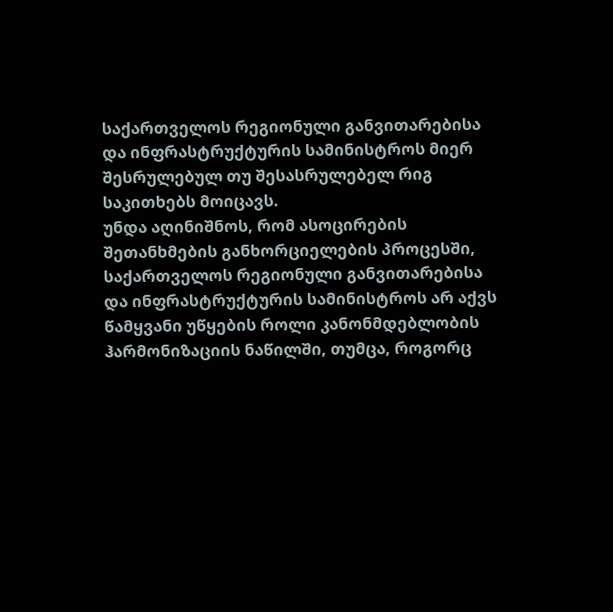საქართველოს რეგიონული განვითარებისა და ინფრასტრუქტურის სამინისტროს მიერ შესრულებულ თუ შესასრულებელ რიგ საკითხებს მოიცავს.
უნდა აღინიშნოს, რომ ასოცირების შეთანხმების განხორციელების პროცესში, საქართველოს რეგიონული განვითარებისა და ინფრასტრუქტურის სამინისტროს არ აქვს წამყვანი უწყების როლი კანონმდებლობის ჰარმონიზაციის ნაწილში, თუმცა, როგორც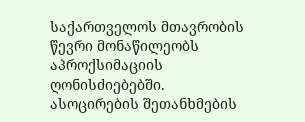საქართველოს მთავრობის წევრი მონაწილეობს აპროქსიმაციის ღონისძიებებში.
ასოცირების შეთანხმების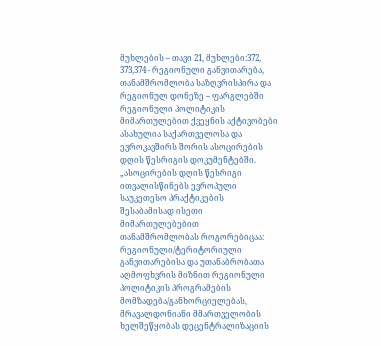მუხლების – თავი 21, მუხლები:372, 373,374 - რეგიონული განვითარება, თანამშრომლობა საზღვრისპირა და რეგიონულ დონეზე – ფარგლებში რეგიონული პოლიტიკის მიმართულებით ქვეყნის აქტივობები ასახულია საქართველოსა და ევროკავშირს შორის ასოცირების დღის წესრიგის დოკუმენტებში.
„ასოცირების დღის წესრიგი ითვალისწინებს ევროპული საუკეთესო პრაქტიკების შესაბამისად ისეთი მიმართულებებით თანამშრომლობას როგორებიცაა: რეგიონული/ტერიტორიული განვითარებისა და უთანაბრობათა აღმოფხვრის მიზნით რეგიონული პოლიტიკის პროგრამების მომზადება/განხორციელებას, მრავალდონიანი მმართველობის ხელშეწყობას დეცენტრალიზაციის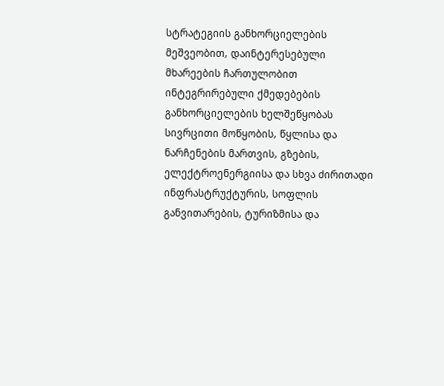სტრატეგიის განხორციელების მეშვეობით, დაინტერესებული მხარეების ჩართულობით ინტეგრირებული ქმედებების განხორციელების ხელშეწყობას სივრცითი მოწყობის, წყლისა და ნარჩენების მართვის, გზების, ელექტროენერგიისა და სხვა ძირითადი ინფრასტრუქტურის, სოფლის განვითარების, ტურიზმისა და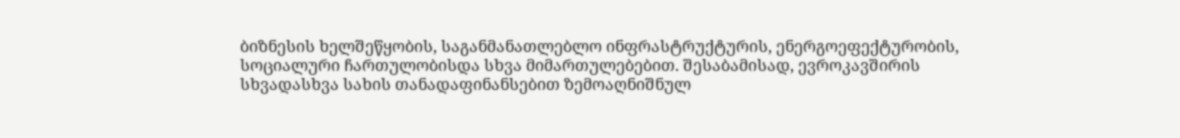ბიზნესის ხელშეწყობის, საგანმანათლებლო ინფრასტრუქტურის, ენერგოეფექტურობის, სოციალური ჩართულობისდა სხვა მიმართულებებით. შესაბამისად, ევროკავშირის სხვადასხვა სახის თანადაფინანსებით ზემოაღნიშნულ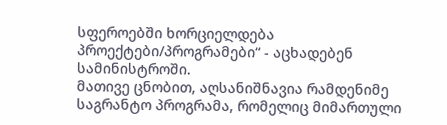სფეროებში ხორციელდება პროექტები/პროგრამები“ - აცხადებენ სამინისტროში.
მათივე ცნობით, აღსანიშნავია რამდენიმე საგრანტო პროგრამა, რომელიც მიმართული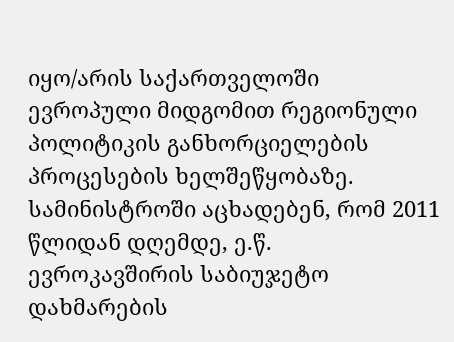იყო/არის საქართველოში ევროპული მიდგომით რეგიონული პოლიტიკის განხორციელების პროცესების ხელშეწყობაზე.
სამინისტროში აცხადებენ, რომ 2011 წლიდან დღემდე, ე.წ. ევროკავშირის საბიუჯეტო დახმარების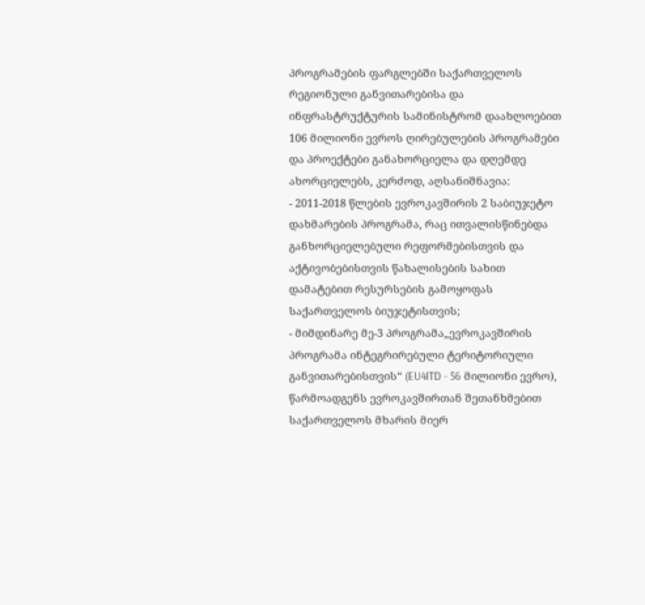პროგრამების ფარგლებში საქართველოს რეგიონული განვითარებისა და ინფრასტრუქტურის სამინისტრომ დაახლოებით 106 მილიონი ევროს ღირებულების პროგრამები და პროექტები განახორციელა და დღემდე ახორციელებს, კერძოდ, აღსანიშნავია:
- 2011-2018 წლების ევროკავშირის 2 საბიუჯეტო დახმარების პროგრამა, რაც ითვალისწინებდა განხორციელებული რეფორმებისთვის და აქტივობებისთვის წახალისების სახით დამატებით რესურსების გამოყოფას საქართველოს ბიუჯეტისთვის;
- მიმდინარე მე-3 პროგრამა„ევროკავშირის პროგრამა ინტეგრირებული ტერიტორიული განვითარებისთვის“ (EU4ITD - 56 მილიონი ევრო), წარმოადგენს ევროკავშირთან შეთანხმებით საქართველოს მხარის მიერ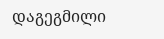დაგეგმილი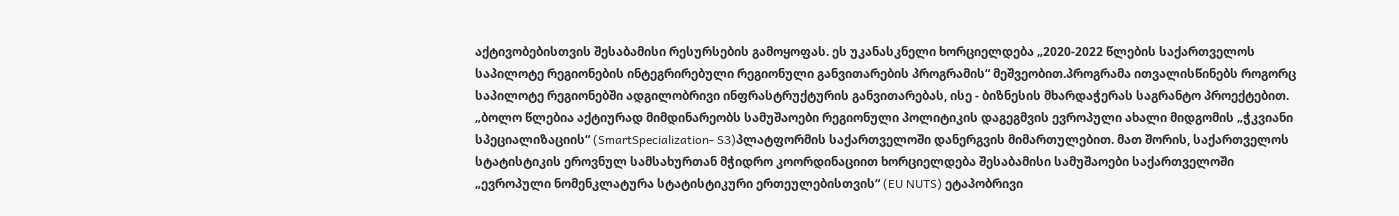აქტივობებისთვის შესაბამისი რესურსების გამოყოფას. ეს უკანასკნელი ხორციელდება „2020-2022 წლების საქართველოს საპილოტე რეგიონების ინტეგრირებული რეგიონული განვითარების პროგრამის“ მეშვეობით.პროგრამა ითვალისწინებს როგორც საპილოტე რეგიონებში ადგილობრივი ინფრასტრუქტურის განვითარებას, ისე - ბიზნესის მხარდაჭერას საგრანტო პროექტებით.
„ბოლო წლებია აქტიურად მიმდინარეობს სამუშაოები რეგიონული პოლიტიკის დაგეგმვის ევროპული ახალი მიდგომის „ჭკვიანი სპეციალიზაციის“ (SmartSpecialization- S3)პლატფორმის საქართველოში დანერგვის მიმართულებით. მათ შორის, საქართველოს სტატისტიკის ეროვნულ სამსახურთან მჭიდრო კოორდინაციით ხორციელდება შესაბამისი სამუშაოები საქართველოში „ევროპული ნომენკლატურა სტატისტიკური ერთეულებისთვის“ (EU NUTS) ეტაპობრივი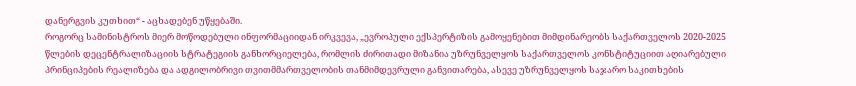დანერგვის კუთხით“ - აცხადებენ უწყებაში.
როგორც სამინისტროს მიერ მოწოდებული ინფორმაციიდან ირკვევა, „ევროპული ექსპერტიზის გამოყენებით მიმდინარეობს საქართველოს 2020-2025 წლების დეცენტრალიზაციის სტრატეგიის განხორციელება, რომლის ძირითადი მიზანია უზრუნველყოს საქართველოს კონსტიტუციით აღიარებული პრინციპების რეალიზება და ადგილობრივი თვითმმართველობის თანმიმდევრული განვითარება, ასევე უზრუნველყოს საჯარო საკითხების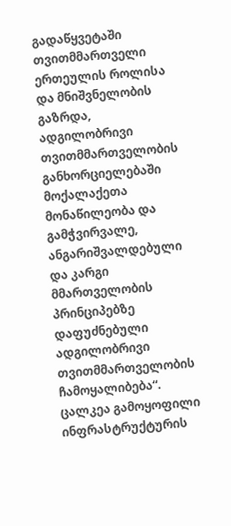გადაწყვეტაში თვითმმართველი ერთეულის როლისა და მნიშვნელობის გაზრდა, ადგილობრივი თვითმმართველობის განხორციელებაში მოქალაქეთა მონაწილეობა და გამჭვირვალე, ანგარიშვალდებული და კარგი მმართველობის პრინციპებზე დაფუძნებული ადგილობრივი თვითმმართველობის ჩამოყალიბება“.
ცალკეა გამოყოფილი ინფრასტრუქტურის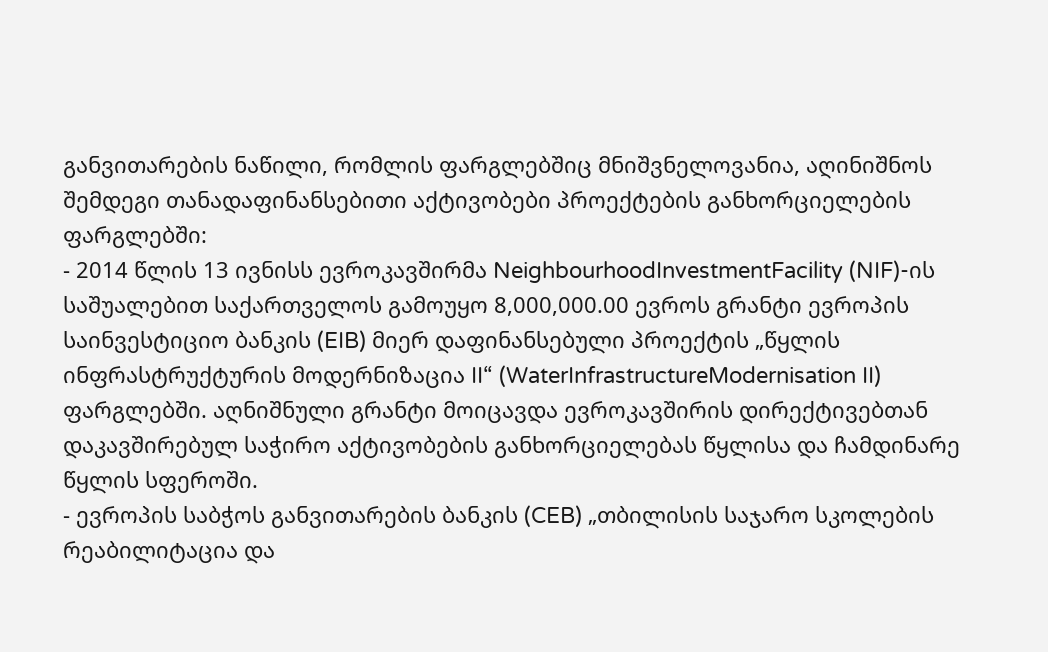განვითარების ნაწილი, რომლის ფარგლებშიც მნიშვნელოვანია, აღინიშნოს შემდეგი თანადაფინანსებითი აქტივობები პროექტების განხორციელების ფარგლებში:
- 2014 წლის 13 ივნისს ევროკავშირმა NeighbourhoodInvestmentFacility (NIF)-ის საშუალებით საქართველოს გამოუყო 8,000,000.00 ევროს გრანტი ევროპის საინვესტიციო ბანკის (EIB) მიერ დაფინანსებული პროექტის „წყლის ინფრასტრუქტურის მოდერნიზაცია II“ (WaterInfrastructureModernisation II) ფარგლებში. აღნიშნული გრანტი მოიცავდა ევროკავშირის დირექტივებთან დაკავშირებულ საჭირო აქტივობების განხორციელებას წყლისა და ჩამდინარე წყლის სფეროში.
- ევროპის საბჭოს განვითარების ბანკის (CEB) „თბილისის საჯარო სკოლების რეაბილიტაცია და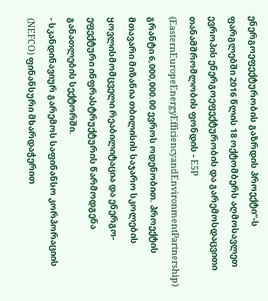ენერგოეფექტურობის გაზრდის პროექტი“-ს ფარგლებში 2016 წლის 18 ოქტომბერს აღმოსავლეთ ევროპის ენერგოეფექტურობის და გარემოსდაცვითი თანამშრომლობის ფონდის - E5P (EasternEuropeEnergyEfficiencyandEnvironmentPartnership) გრანტი 6,000,000.00 ევროს ოდენობით. პროექტის მთავარი მიზანია თბილისის საჯარო სკოლების ყოვლისმომცველი რეაბილიტაცია და ენერგო-ეფექტური ინფრასტრუქტურის წარმოდგენა განათლების სექტორში.
- სკანდინავიურ გარემოს საფინანსო კორპორაციის (NEFCO) ფინანსური მხარდაჭერით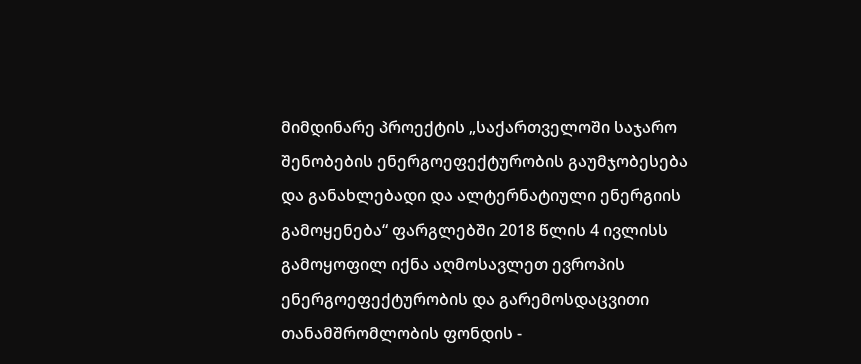მიმდინარე პროექტის „საქართველოში საჯარო შენობების ენერგოეფექტურობის გაუმჯობესება და განახლებადი და ალტერნატიული ენერგიის გამოყენება“ ფარგლებში 2018 წლის 4 ივლისს გამოყოფილ იქნა აღმოსავლეთ ევროპის ენერგოეფექტურობის და გარემოსდაცვითი თანამშრომლობის ფონდის -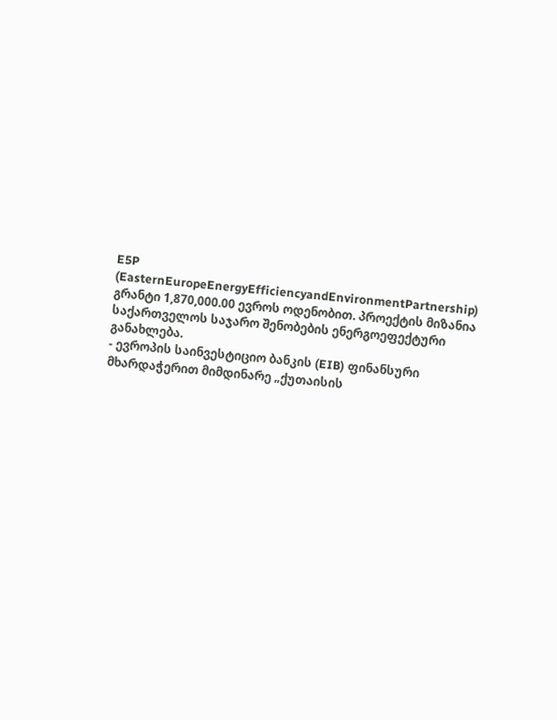E5P (EasternEuropeEnergyEfficiencyandEnvironmentPartnership) გრანტი 1,870,000.00 ევროს ოდენობით. პროექტის მიზანია საქართველოს საჯარო შენობების ენერგოეფექტური განახლება.
- ევროპის საინვესტიციო ბანკის (EIB) ფინანსური მხარდაჭერით მიმდინარე „ქუთაისის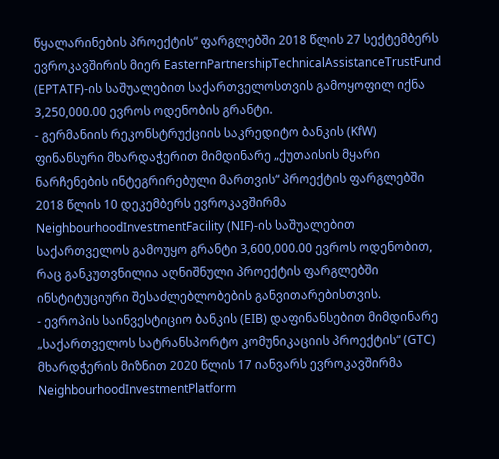წყალარინების პროექტის“ ფარგლებში 2018 წლის 27 სექტემბერს ევროკავშირის მიერ EasternPartnershipTechnicalAssistanceTrustFund (EPTATF)-ის საშუალებით საქართველოსთვის გამოყოფილ იქნა 3,250,000.00 ევროს ოდენობის გრანტი.
- გერმანიის რეკონსტრუქციის საკრედიტო ბანკის (KfW) ფინანსური მხარდაჭერით მიმდინარე „ქუთაისის მყარი ნარჩენების ინტეგრირებული მართვის“ პროექტის ფარგლებში 2018 წლის 10 დეკემბერს ევროკავშირმა NeighbourhoodInvestmentFacility (NIF)-ის საშუალებით საქართველოს გამოუყო გრანტი 3,600,000.00 ევროს ოდენობით, რაც განკუთვნილია აღნიშნული პროექტის ფარგლებში ინსტიტუციური შესაძლებლობების განვითარებისთვის.
- ევროპის საინვესტიციო ბანკის (EIB) დაფინანსებით მიმდინარე „საქართველოს სატრანსპორტო კომუნიკაციის პროექტის“ (GTC) მხარდჭერის მიზნით 2020 წლის 17 იანვარს ევროკავშირმა NeighbourhoodInvestmentPlatform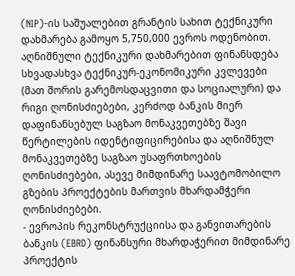(NIP)-ის საშუალებით გრანტის სახით ტექნიკური დახმარება გამოყო 5,750,000 ევროს ოდენობით. აღნიშნული ტექნიკური დახმარებით ფინანსდება სხვადასხვა ტექნიკურ-ეკონომიკური კვლევები (მათ შორის გარემოსდაცვითი და სოციალური) და რიგი ღონისძიებები, კერძოდ ბანკის მიერ დაფინანსებულ საგზაო მონაკვეთებზე შავი წერტილების იდენტიფიცირებისა და აღნიშნულ მონაკვეთებზე საგზაო უსაფრთხოების ღონისძიებები, ასევე მიმდინარე საავტომობილო გზების პროექტების მართვის მხარდამჭერი ღონისძიებები.
- ევროპის რეკონსტრუქციისა და განვითარების ბანკის (EBRD) ფინანსური მხარდაჭერით მიმდინარე პროექტის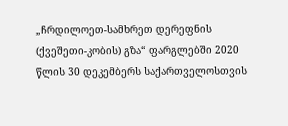„ჩრდილოეთ-სამხრეთ დერეფნის (ქვეშეთი-კობის) გზა“ ფარგლებში 2020 წლის 30 დეკემბერს საქართველოსთვის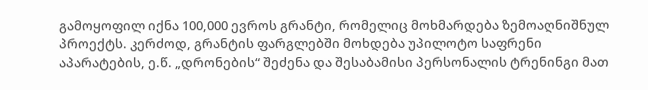გამოყოფილ იქნა 100,000 ევროს გრანტი, რომელიც მოხმარდება ზემოაღნიშნულ პროექტს. კერძოდ, გრანტის ფარგლებში მოხდება უპილოტო საფრენი აპარატების, ე.წ. „დრონების“ შეძენა და შესაბამისი პერსონალის ტრენინგი მათ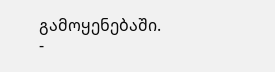გამოყენებაში.
-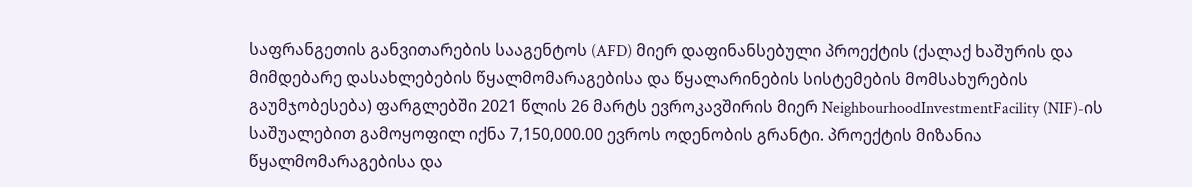საფრანგეთის განვითარების სააგენტოს (AFD) მიერ დაფინანსებული პროექტის (ქალაქ ხაშურის და მიმდებარე დასახლებების წყალმომარაგებისა და წყალარინების სისტემების მომსახურების გაუმჯობესება) ფარგლებში 2021 წლის 26 მარტს ევროკავშირის მიერ NeighbourhoodInvestmentFacility (NIF)-ის საშუალებით გამოყოფილ იქნა 7,150,000.00 ევროს ოდენობის გრანტი. პროექტის მიზანია წყალმომარაგებისა და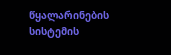წყალარინების სისტემის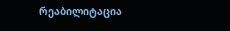რეაბილიტაცია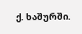ქ. ხაშურში.